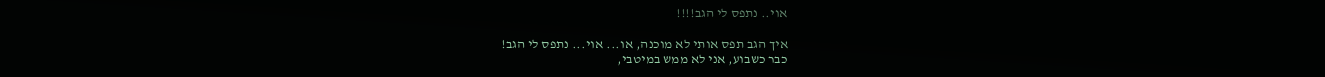אוי.. נתפס לי הגב!!!!

איך הגב תפס אותי לא מוכנה, או... אוי... נתפס לי הגב!
כבר כשבוע, אני לא ממש במיטבי,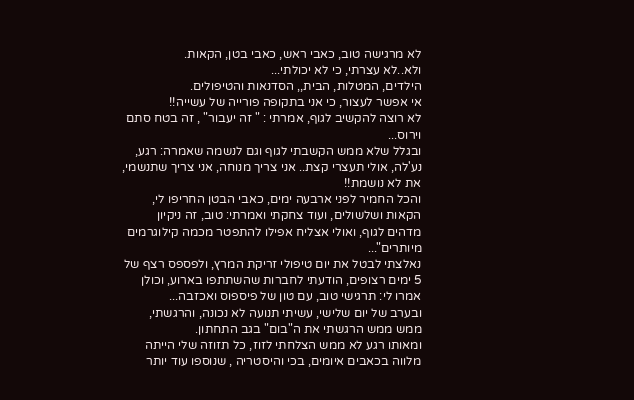לא מרגישה טוב, כאבי ראש, כאבי בטן, הקאות.
ולא..לא עצרתי, כי לא יכולתי...
הילדים, המטלות, הבית,, הסדנאות והטיפולים.
אי אפשר לעצור, כי אני בתקופה פורייה של עשייה!!
לא רוצה להקשיב לגוף, אמרתי : " זה יעבור" , זה בטח סתם וירוס...
ובגלל שלא ממש הקשבתי לגוף וגם לנשמה שאמרה: רגע, נע'לה, אולי תעצרי קצת.. אני צריך מנוחה, אני צריך שתנשמי, את לא נושמת!!
והכל החמיר לפני ארבעה ימים, כאבי הבטן החריפו לי, הקאות ושלשולים, ועוד צחקתי ואמרתי: טוב, זה ניקיון מדהים לגוף, ואולי אצליח אפילו להתפטר מכמה קילוגרמים מיותרים"...
נאלצתי לבטל את יום טיפולי זריקת המרץ, ולפספס רצף של 5 ימים רצופים, הודעתי לחברות שהשתתפו בארוע, וכולן אמרו לי: תרגישי טוב, עם טון של פיספוס ואכזבה...
ובערב של יום שלישי, עשיתי תנועה לא נכונה, והרגשתי, ממש ממש הרגשתי את ה"בום" בגב התחתון.
ומאותו רגע לא ממש הצלחתי לזוז, כל תזוזה שלי הייתה מלווה בכאבים איומים, בכי והיסטריה , שנוספו עוד יותר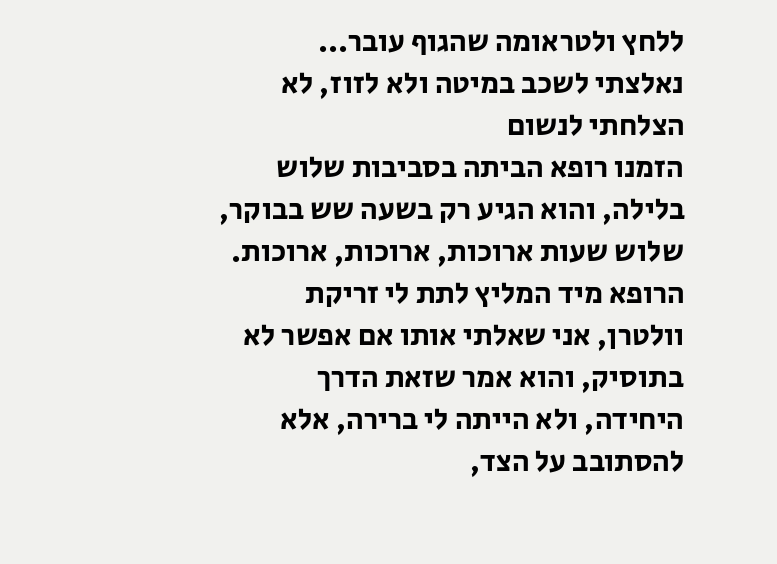ללחץ ולטראומה שהגוף עובר...
נאלצתי לשכב במיטה ולא לזוז, לא הצלחתי לנשום
הזמנו רופא הביתה בסביבות שלוש בלילה, והוא הגיע רק בשעה שש בבוקר, שלוש שעות ארוכות, ארוכות, ארוכות.
הרופא מיד המליץ לתת לי זריקת וולטרן, אני שאלתי אותו אם אפשר לא בתוסיק, והוא אמר שזאת הדרך היחידה, ולא הייתה לי ברירה, אלא להסתובב על הצד,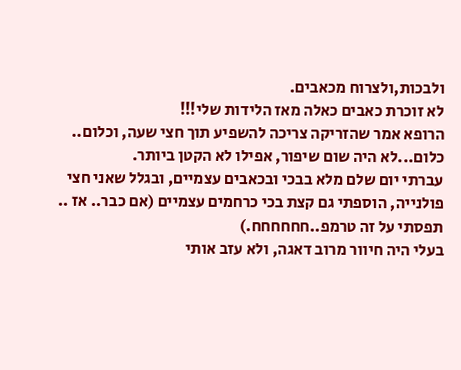ולבכות,ולצרוח מכאבים.
לא זוכרת כאבים כאלה מאז הלידות שלי!!!
הרופא אמר שהזריקה צריכה להשפיע תוך חצי שעה, וכלום.. כלום...לא היה שום שיפור, אפילו לא הקטן ביותר.
עברתי יום שלם מלא בבכי ובכאבים עצמיים, ובגלל שאני חצי פולנייה, הוספתי גם קצת בכי כרחמים עצמיים (אם כבר.. אז .. תפסתי על זה טרמפ..חחחחחח.)
בעלי היה חיוור מרוב דאגה, ולא עזב אותי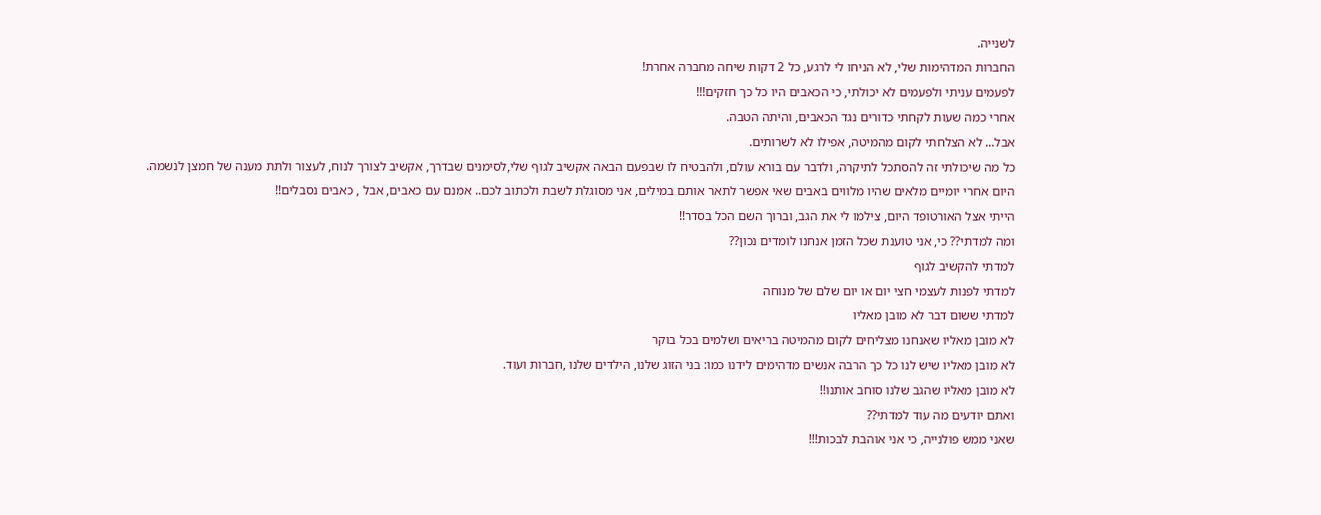לשנייה.
החברות המדהימות שלי, לא הניחו לי לרגע, כל 2 דקות שיחה מחברה אחרת!
לפעמים עניתי ולפעמים לא יכולתי, כי הכאבים היו כל כך חזקים!!!
אחרי כמה שעות לקחתי כדורים נגד הכאבים, והיתה הטבה.
אבל... לא הצלחתי לקום מהמיטה, אפילו לא לשרותים.
כל מה שיכולתי זה להסתכל לתיקרה, ולדבר עם בורא עולם, ולהבטיח לו שבפעם הבאה אקשיב לגוף שלי,לסימנים שבדרך, אקשיב לצורך לנוח, לעצור ולתת מענה של חמצן לנשמה.
היום אחרי יומיים מלאים שהיו מלווים באבים שאי אפשר לתאר אותם במילים, אני מסוגלת לשבת ולכתוב לכם.. אמנם עם כאבים, אבל , כאבים נסבלים!!
הייתי אצל האורטופד היום, צילמו לי את הגב, וברוך השם הכל בסדר!!
ומה למדתי?? כי, אני טוענת שכל הזמן אנחנו לומדים נכון??
למדתי להקשיב לגוף
למדתי לפנות לעצמי חצי יום או יום שלם של מנוחה
למדתי ששום דבר לא מובן מאליו
לא מובן מאליו שאנחנו מצליחים לקום מהמיטה בריאים ושלמים בכל בוקר
לא מובן מאליו שיש לנו כל כך הרבה אנשים מדהימים לידנו כמו: בני הזוג שלנו, הילדים שלנו ,חברות ועוד.
לא מובן מאליו שהגב שלנו סוחב אותנו!!
ואתם יודעים מה עוד למדתי??
שאני ממש פולנייה, כי אני אוהבת לבכות!!!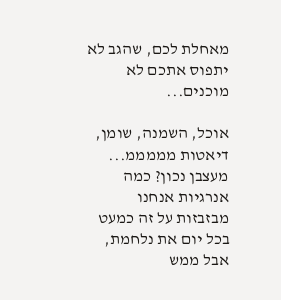מאחלת לכם, שהגב לא יתפוס אתכם לא מוכנים...

אוכל, השמנה, שומן, דיאטות מממממ... מעצבן נכון? כמה אנרגיות אנחנו מבזבזות על זה כמעט בכל יום את נלחמת, אבל ממש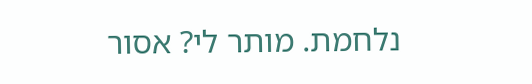נלחמת. מותר לי? אסור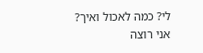לי? כמה לאכול ואיך? אני רוצה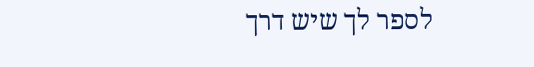לספר לך שיש דרך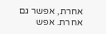אחרת, אפשר גם אחרת. אפש